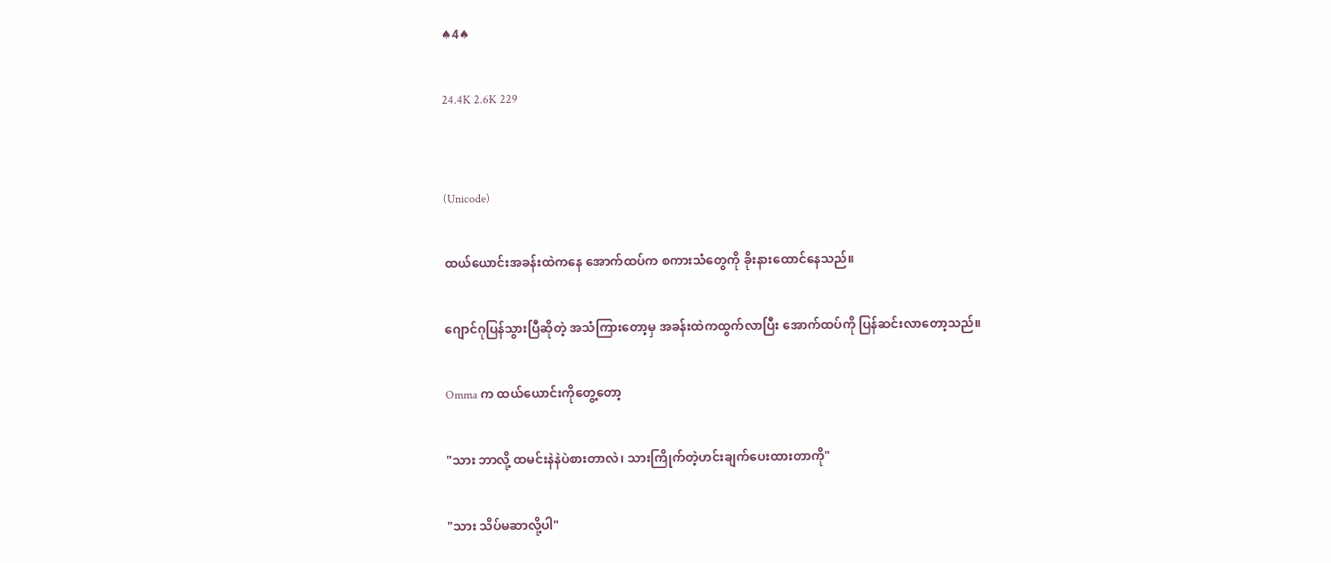♠4♠

24.4K 2.6K 229


(Unicode)

ထယ်ယောင်းအခန်းထဲကနေ အောက်ထပ်က စကားသံတွေကို ခိုးနားထောင်နေသည်။

ဂျောင်ဂုပြန်သွားပြီဆိုတဲ့ အသံကြားတော့မှ အခန်းထဲကထွက်လာပြီး အောက်ထပ်ကို ပြန်ဆင်းလာတော့သည်။

Omma က ထယ်ယောင်းကိုတွေ့တော့

"သား ဘာလို့ ထမင်းနဲနဲပဲစားတာလဲ၊ သားကြိုက်တဲ့ဟင်းချက်ပေးထားတာကို"

"သား သိပ်မဆာလို့ပါ"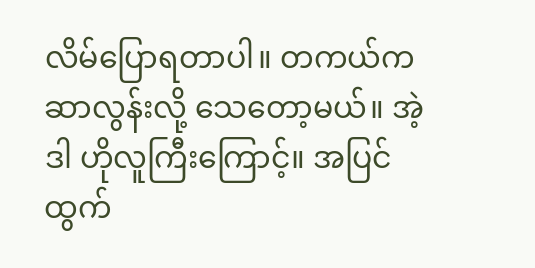လိမ်ပြောရတာပါ။ တကယ်က ဆာလွန်းလို့ သေတော့မယ်။ အဲ့ဒါ ဟိုလူကြီးကြောင့်။ အပြင်ထွက်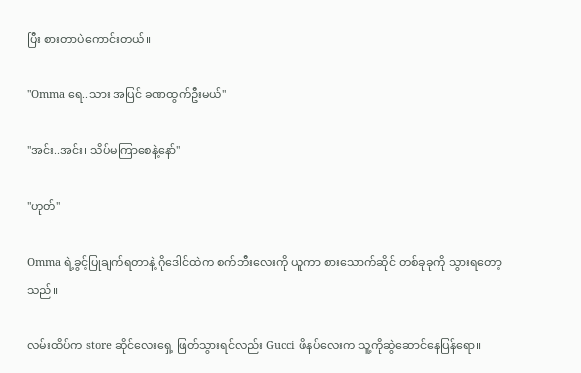ပြီး စားတာပဲကောင်းတယ်။

"Omma ရေ..သား အပြင် ခဏထွက်ဦးမယ်"

"အင်း..အင်း၊ သိပ်မကြာစေနဲ့နော်"

"ဟုတ်"

Omma ရဲ့ခွင့်ပြုချက်ရတာနဲ့ ဂိုဒေါင်ထဲက စက်ဘီးလေးကို ယူကာ စားသောက်ဆိုင် တစ်ခုခုကို သွားရတော့သည်။

လမ်းထိပ်က store ဆိုင်လေးရှေ့ ဖြတ်သွားရင်လည်း Gucci ဖိနပ်လေးက သူ့ကိုဆွဲဆောင်နေပြန်ရော။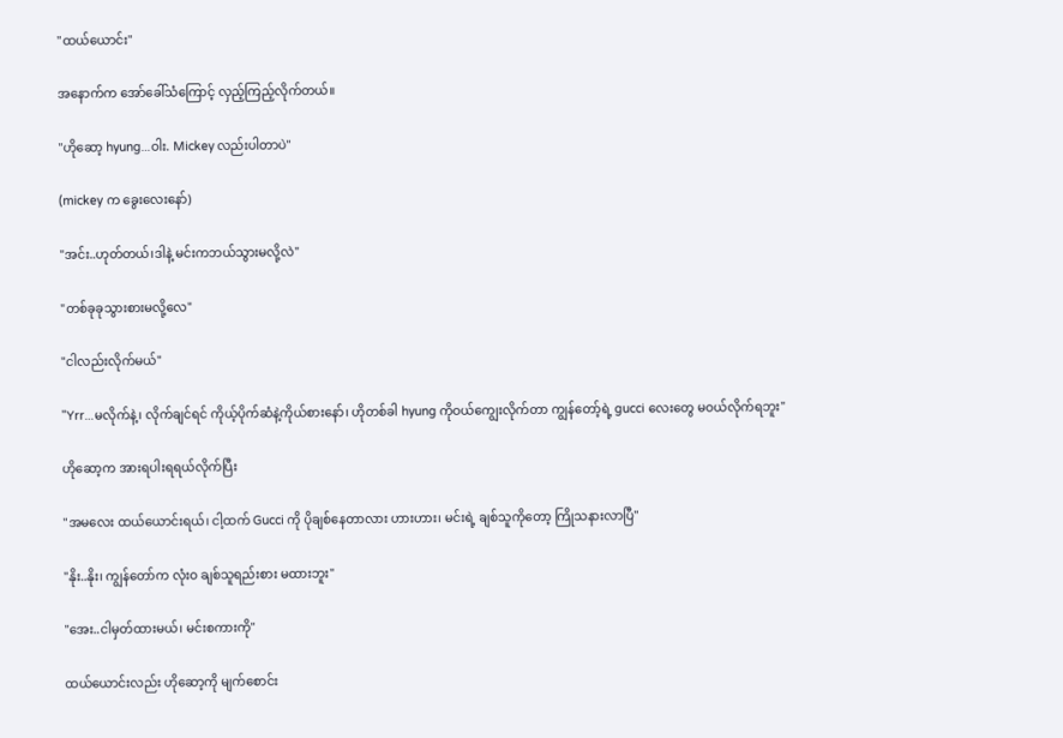"ထယ်ယောင်း"

အနောက်က အော်ခေါ်သံကြောင့် လှည့်ကြည့်လိုက်တယ်။

"ဟိုဆော့ hyung...ဝါး. Mickey လည်းပါတာပဲ"

(mickey က ခွေးလေးနော်)

"အင်း..ဟုတ်တယ်၊ဒါနဲ့ မင်းကဘယ်သွားမလို့လဲ"

"တစ်ခုခုသွားစားမလို့လေ"

"ငါလည်းလိုက်မယ်"

"Yrr...မလိုက်နဲ့၊ လိုက်ချင်ရင် ကိုယ့်ပိုက်ဆံနဲ့ကိုယ်စားနော်၊ ဟိုတစ်ခါ hyung ကိုဝယ်ကျွေးလိုက်တာ ကျွန်တော့်ရဲ့ gucci လေးတွေ မဝယ်လိုက်ရဘူး"

ဟိုဆော့က အားရပါးရရယ်လိုက်ပြီး

"အမလေး ထယ်ယောင်းရယ်၊ ငါ့ထက် Gucci ကို ပိုချစ်နေတာလား ဟားဟား၊ မင်းရဲ့ ချစ်သူကိုတော့ ကြိုသနားလာပြီ"

"နိုး..နိုး၊ ကျွန်တော်က လုံးဝ ချစ်သူရည်းစား မထားဘူး"

"အေး..ငါမှတ်ထားမယ်၊ မင်းစကားကို"

ထယ်ယောင်းလည်း ဟိုဆော့ကို မျက်စောင်း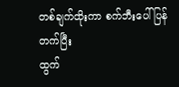တစ်ချက်ထိုးကာ စက်ဘီးပေါ်ပြန်တက်ပြီး
ထွက်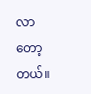လာတော့တယ်။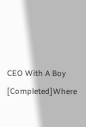CEO With A Boy [Completed]Where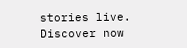stories live. Discover now